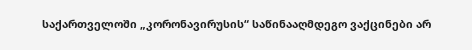საქართველოში „კორონავირუსის“ საწინააღმდეგო ვაქცინები არ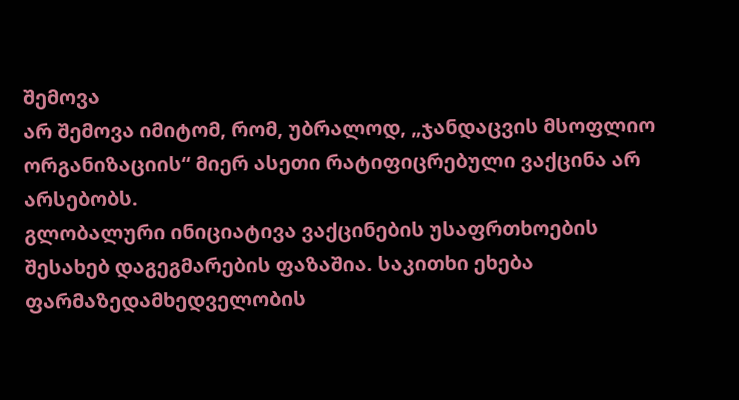შემოვა
არ შემოვა იმიტომ, რომ, უბრალოდ, „ჯანდაცვის მსოფლიო ორგანიზაციის“ მიერ ასეთი რატიფიცრებული ვაქცინა არ არსებობს.
გლობალური ინიციატივა ვაქცინების უსაფრთხოების შესახებ დაგეგმარების ფაზაშია. საკითხი ეხება ფარმაზედამხედველობის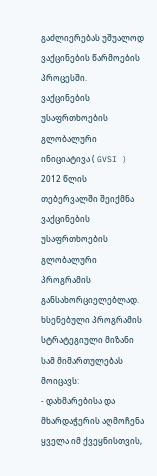გაძლიერებას უშუალოდ ვაქცინების წარმოების პროცესში.
ვაქცინების უსაფრთხოების გლობალური ინიციატივა ( GVSI ) 2012 წლის თებერვალში შეიქმნა ვაქცინების უსაფრთხოების გლობალური პროგრამის განსახორციელებლად. ხსენებული პროგრამის სტრატეგიული მიზანი სამ მიმართულებას მოიცავს:
- დახმარებისა და მხარდაჭერის აღმოჩენა ყველა იმ ქვეყნისთვის,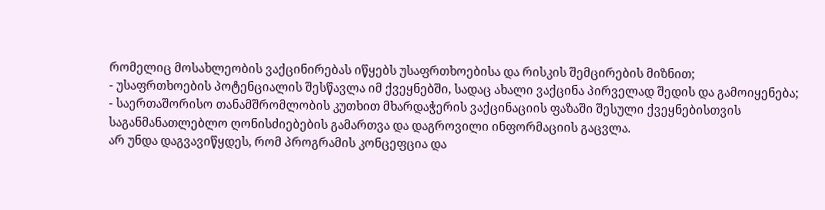რომელიც მოსახლეობის ვაქცინირებას იწყებს უსაფრთხოებისა და რისკის შემცირების მიზნით;
- უსაფრთხოების პოტენციალის შესწავლა იმ ქვეყნებში, სადაც ახალი ვაქცინა პირველად შედის და გამოიყენება;
- საერთაშორისო თანამშრომლობის კუთხით მხარდაჭერის ვაქცინაციის ფაზაში შესული ქვეყნებისთვის საგანმანათლებლო ღონისძიებების გამართვა და დაგროვილი ინფორმაციის გაცვლა.
არ უნდა დაგვავიწყდეს, რომ პროგრამის კონცეფცია და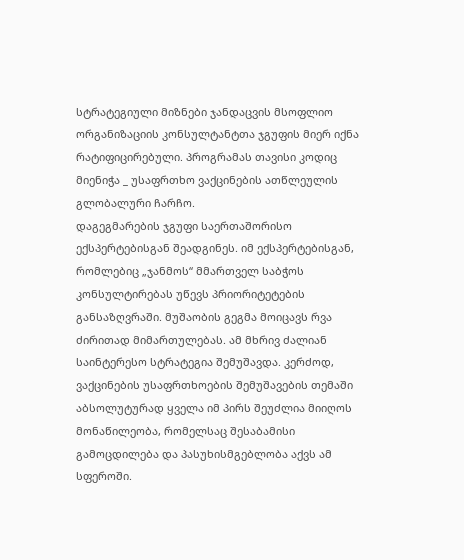სტრატეგიული მიზნები ჯანდაცვის მსოფლიო ორგანიზაციის კონსულტანტთა ჯგუფის მიერ იქნა რატიფიცირებული. პროგრამას თავისი კოდიც მიენიჭა _ უსაფრთხო ვაქცინების ათწლეულის გლობალური ჩარჩო.
დაგეგმარების ჯგუფი საერთაშორისო ექსპერტებისგან შეადგინეს. იმ ექსპერტებისგან, რომლებიც „ჯანმოს“ მმართველ საბჭოს კონსულტირებას უწევს პრიორიტეტების განსაზღვრაში. მუშაობის გეგმა მოიცავს რვა ძირითად მიმართულებას. ამ მხრივ ძალიან საინტერესო სტრატეგია შემუშავდა. კერძოდ, ვაქცინების უსაფრთხოების შემუშავების თემაში აბსოლუტურად ყველა იმ პირს შეუძლია მიიღოს მონაწილეობა, რომელსაც შესაბამისი გამოცდილება და პასუხისმგებლობა აქვს ამ სფეროში.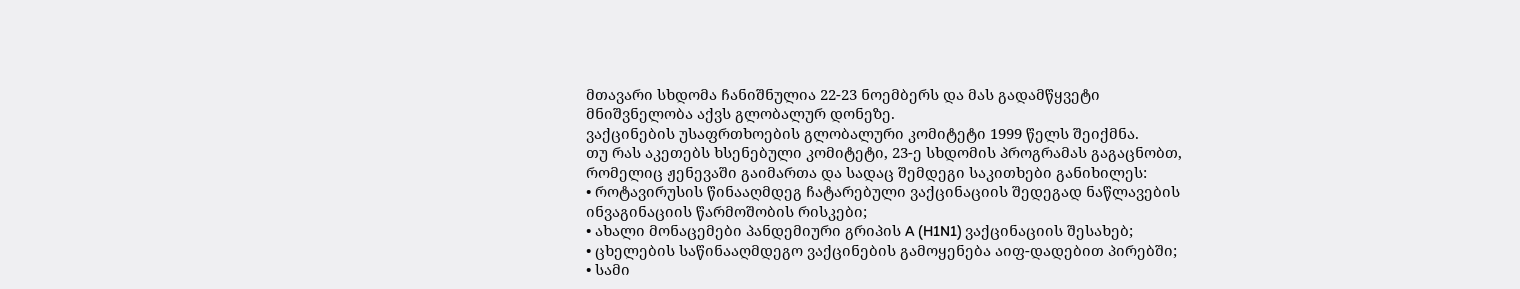მთავარი სხდომა ჩანიშნულია 22-23 ნოემბერს და მას გადამწყვეტი მნიშვნელობა აქვს გლობალურ დონეზე.
ვაქცინების უსაფრთხოების გლობალური კომიტეტი 1999 წელს შეიქმნა.
თუ რას აკეთებს ხსენებული კომიტეტი, 23-ე სხდომის პროგრამას გაგაცნობთ, რომელიც ჟენევაში გაიმართა და სადაც შემდეგი საკითხები განიხილეს:
• როტავირუსის წინააღმდეგ ჩატარებული ვაქცინაციის შედეგად ნაწლავების ინვაგინაციის წარმოშობის რისკები;
• ახალი მონაცემები პანდემიური გრიპის A (H1N1) ვაქცინაციის შესახებ;
• ცხელების საწინააღმდეგო ვაქცინების გამოყენება აიფ-დადებით პირებში;
• სამი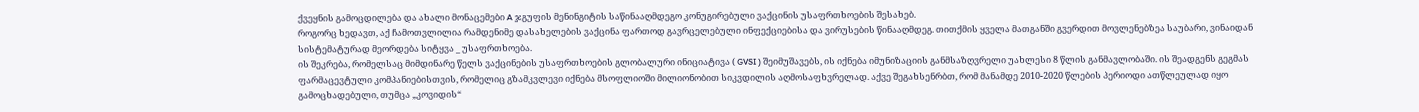ქვეყნის გამოცდილება და ახალი მონაცემები A ჯგუფის მენინგიტის საწინააღმდეგო კონუგირებული ვაქცინის უსაფრთხოების შესახებ.
როგორც ხედავთ, აქ ჩამოთვლილია რამდენიმე დასახელების ვაქცინა ფართოდ გავრცელებული ინფექციებისა და ვირუსების წინააღმდეგ. თითქმის ყველა მათგანში გვერდით მოვლენებზეა საუბარი, ვინაიდან სისტემატურად მეორდება სიტყვა _ უსაფრთხოება.
ის შეკრება, რომელსაც მიმდინარე წელს ვაქცინების უსაფრთხოების გლობალური ინიციატივა ( GVSI ) შეიმუშავებს, ის იქნება იმუნიზაციის განმსაზღვრელი უახლესი 8 წლის განმავლობაში. ის შეადგენს გეგმას ფარმაცევტული კომპანიებისთვის, რომელიც გზამკვლევი იქნება მსოფლიოში მილიონობით სიკვდილის აღმოსაფხვრელად. აქვე შეგახსენრბთ, რომ მანამდე 2010-2020 წლების პერიოდი ათწლეულად იყო გამოცხადებული, თუმცა „კოვიდის“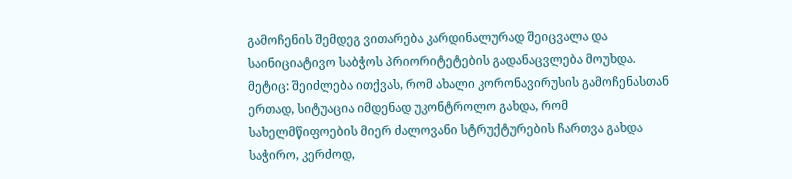გამოჩენის შემდეგ ვითარება კარდინალურად შეიცვალა და საინიციატივო საბჭოს პრიორიტეტების გადანაცვლება მოუხდა. მეტიც: შეიძლება ითქვას, რომ ახალი კორონავირუსის გამოჩენასთან ერთად, სიტუაცია იმდენად უკონტროლო გახდა, რომ სახელმწიფოების მიერ ძალოვანი სტრუქტურების ჩართვა გახდა საჭირო, კერძოდ,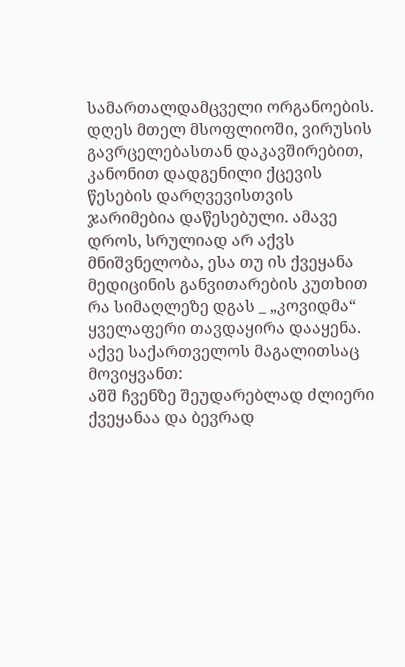სამართალდამცველი ორგანოების.
დღეს მთელ მსოფლიოში, ვირუსის გავრცელებასთან დაკავშირებით, კანონით დადგენილი ქცევის წესების დარღვევისთვის ჯარიმებია დაწესებული. ამავე დროს, სრულიად არ აქვს მნიშვნელობა, ესა თუ ის ქვეყანა მედიცინის განვითარების კუთხით რა სიმაღლეზე დგას _ „კოვიდმა“ ყველაფერი თავდაყირა დააყენა. აქვე საქართველოს მაგალითსაც მოვიყვანთ:
აშშ ჩვენზე შეუდარებლად ძლიერი ქვეყანაა და ბევრად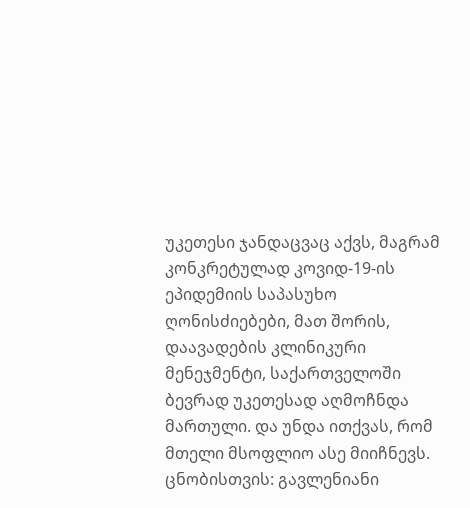უკეთესი ჯანდაცვაც აქვს, მაგრამ კონკრეტულად კოვიდ-19-ის ეპიდემიის საპასუხო ღონისძიებები, მათ შორის, დაავადების კლინიკური მენეჯმენტი, საქართველოში ბევრად უკეთესად აღმოჩნდა მართული. და უნდა ითქვას, რომ მთელი მსოფლიო ასე მიიჩნევს. ცნობისთვის: გავლენიანი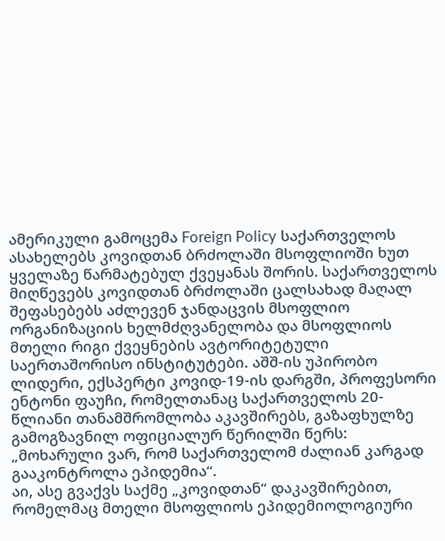ამერიკული გამოცემა Foreign Policy საქართველოს ასახელებს კოვიდთან ბრძოლაში მსოფლიოში ხუთ ყველაზე წარმატებულ ქვეყანას შორის. საქართველოს მიღწევებს კოვიდთან ბრძოლაში ცალსახად მაღალ შეფასებებს აძლევენ ჯანდაცვის მსოფლიო ორგანიზაციის ხელმძღვანელობა და მსოფლიოს მთელი რიგი ქვეყნების ავტორიტეტული საერთაშორისო ინსტიტუტები. აშშ-ის უპირობო ლიდერი, ექსპერტი კოვიდ-19-ის დარგში, პროფესორი ენტონი ფაუჩი, რომელთანაც საქართველოს 20-წლიანი თანამშრომლობა აკავშირებს, გაზაფხულზე გამოგზავნილ ოფიციალურ წერილში წერს: „მოხარული ვარ, რომ საქართველომ ძალიან კარგად გააკონტროლა ეპიდემია“.
აი, ასე გვაქვს საქმე „კოვიდთან“ დაკავშირებით, რომელმაც მთელი მსოფლიოს ეპიდემიოლოგიური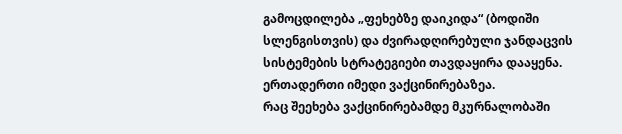გამოცდილება „ფეხებზე დაიკიდა“ (ბოდიში სლენგისთვის) და ძვირადღირებული ჯანდაცვის სისტემების სტრატეგიები თავდაყირა დააყენა. ერთადერთი იმედი ვაქცინირებაზეა.
რაც შეეხება ვაქცინირებამდე მკურნალობაში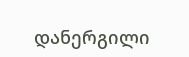დანერგილი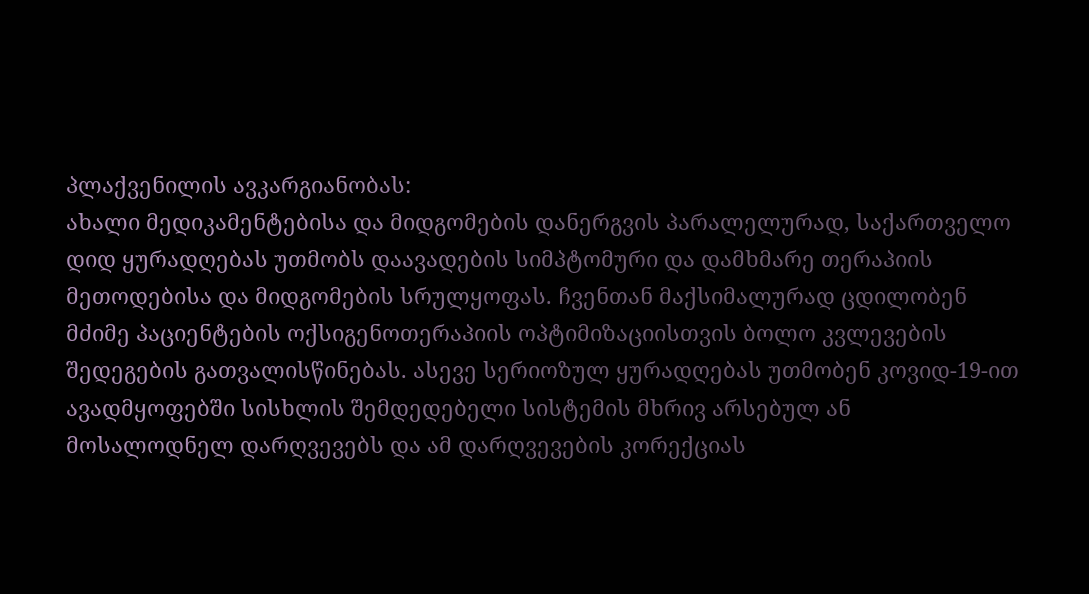პლაქვენილის ავკარგიანობას:
ახალი მედიკამენტებისა და მიდგომების დანერგვის პარალელურად, საქართველო დიდ ყურადღებას უთმობს დაავადების სიმპტომური და დამხმარე თერაპიის მეთოდებისა და მიდგომების სრულყოფას. ჩვენთან მაქსიმალურად ცდილობენ მძიმე პაციენტების ოქსიგენოთერაპიის ოპტიმიზაციისთვის ბოლო კვლევების შედეგების გათვალისწინებას. ასევე სერიოზულ ყურადღებას უთმობენ კოვიდ-19-ით ავადმყოფებში სისხლის შემდედებელი სისტემის მხრივ არსებულ ან მოსალოდნელ დარღვევებს და ამ დარღვევების კორექციას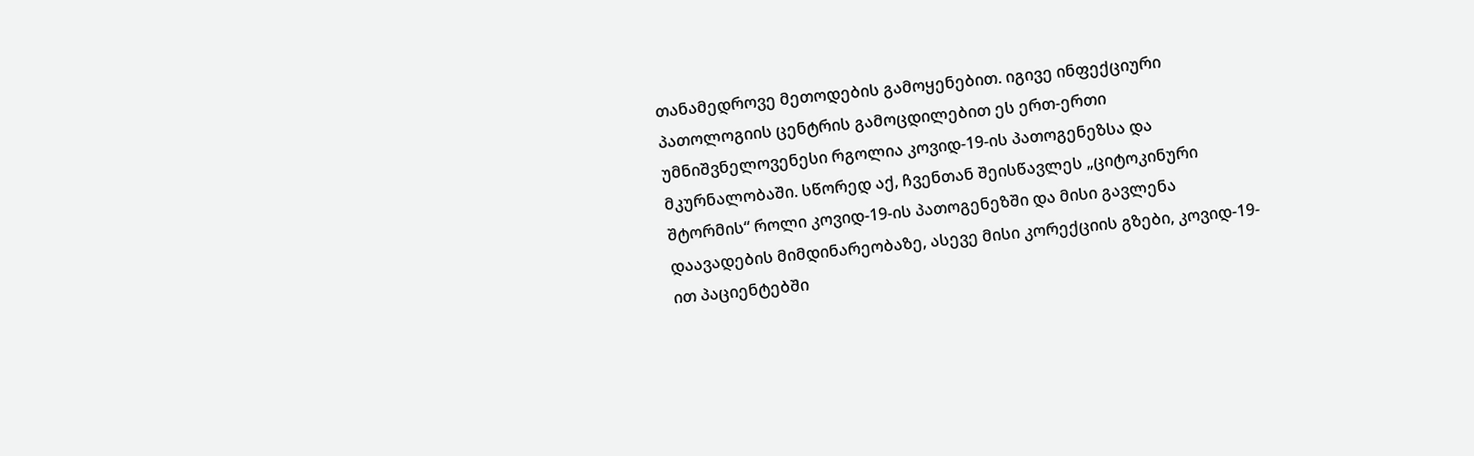თანამედროვე მეთოდების გამოყენებით. იგივე ინფექციური პათოლოგიის ცენტრის გამოცდილებით ეს ერთ-ერთი უმნიშვნელოვენესი რგოლია კოვიდ-19-ის პათოგენეზსა და მკურნალობაში. სწორედ აქ, ჩვენთან შეისწავლეს „ციტოკინური შტორმის“ როლი კოვიდ-19-ის პათოგენეზში და მისი გავლენა დაავადების მიმდინარეობაზე, ასევე მისი კორექციის გზები, კოვიდ-19-ით პაციენტებში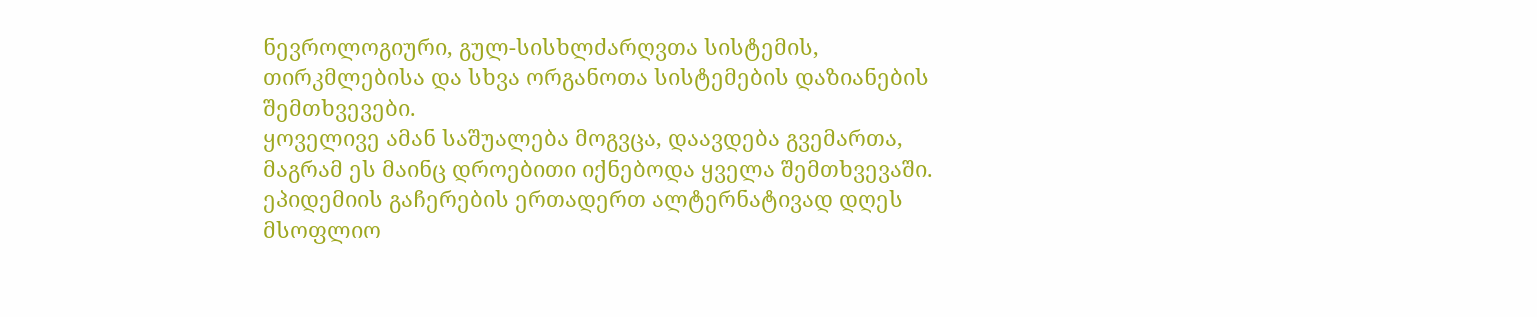ნევროლოგიური, გულ-სისხლძარღვთა სისტემის, თირკმლებისა და სხვა ორგანოთა სისტემების დაზიანების შემთხვევები.
ყოველივე ამან საშუალება მოგვცა, დაავდება გვემართა, მაგრამ ეს მაინც დროებითი იქნებოდა ყველა შემთხვევაში. ეპიდემიის გაჩერების ერთადერთ ალტერნატივად დღეს მსოფლიო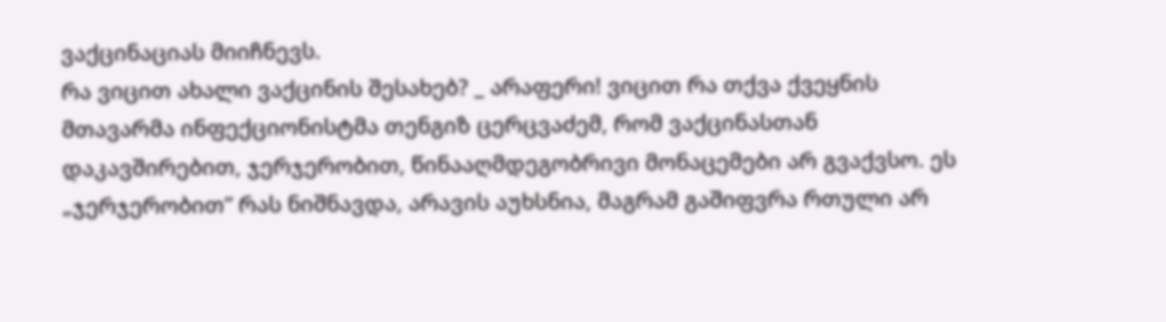ვაქცინაციას მიიჩნევს.
რა ვიცით ახალი ვაქცინის შესახებ? _ არაფერი! ვიცით რა თქვა ქვეყნის მთავარმა ინფექციონისტმა თენგიზ ცერცვაძემ, რომ ვაქცინასთან დაკავშირებით, ჯერჯერობით, წინააღმდეგობრივი მონაცემები არ გვაქვსო. ეს „ჯერჯერობით“ რას ნიშნავდა, არავის აუხსნია, მაგრამ გაშიფვრა რთული არ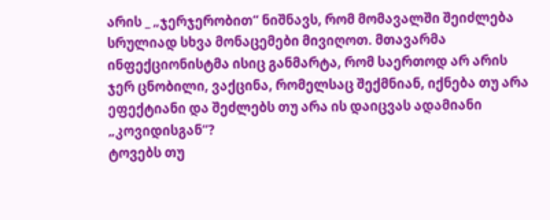არის _ „ჯერჯერობით“ ნიშნავს, რომ მომავალში შეიძლება სრულიად სხვა მონაცემები მივიღოთ. მთავარმა ინფექციონისტმა ისიც განმარტა, რომ საერთოდ არ არის ჯერ ცნობილი, ვაქცინა, რომელსაც შექმნიან, იქნება თუ არა ეფექტიანი და შეძლებს თუ არა ის დაიცვას ადამიანი „კოვიდისგან“?
ტოვებს თუ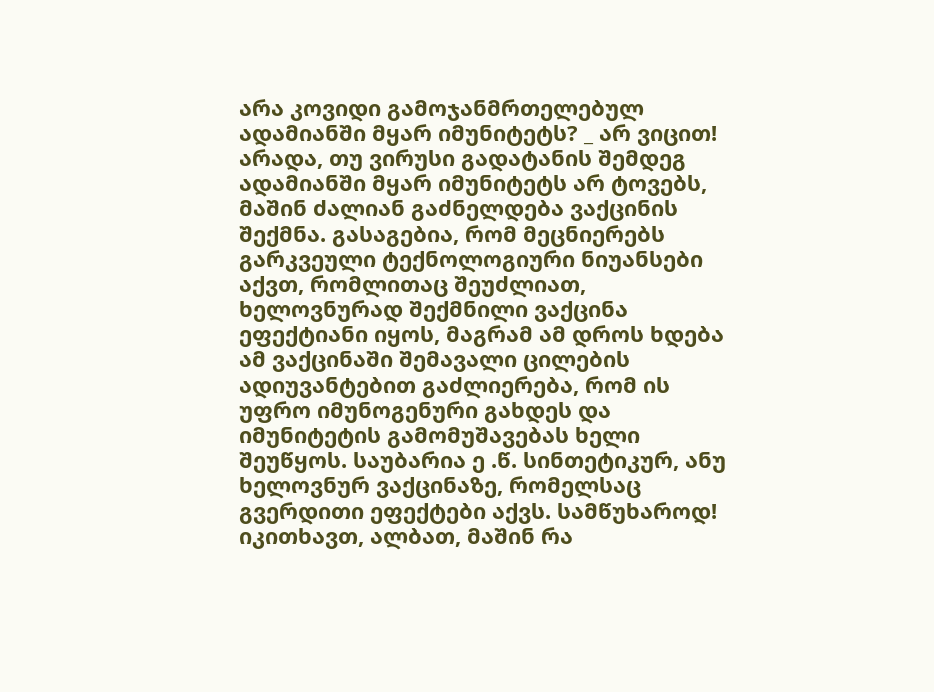არა კოვიდი გამოჯანმრთელებულ ადამიანში მყარ იმუნიტეტს? _ არ ვიცით! არადა, თუ ვირუსი გადატანის შემდეგ ადამიანში მყარ იმუნიტეტს არ ტოვებს, მაშინ ძალიან გაძნელდება ვაქცინის შექმნა. გასაგებია, რომ მეცნიერებს გარკვეული ტექნოლოგიური ნიუანსები აქვთ, რომლითაც შეუძლიათ, ხელოვნურად შექმნილი ვაქცინა ეფექტიანი იყოს, მაგრამ ამ დროს ხდება ამ ვაქცინაში შემავალი ცილების ადიუვანტებით გაძლიერება, რომ ის უფრო იმუნოგენური გახდეს და იმუნიტეტის გამომუშავებას ხელი შეუწყოს. საუბარია ე .წ. სინთეტიკურ, ანუ ხელოვნურ ვაქცინაზე, რომელსაც გვერდითი ეფექტები აქვს. სამწუხაროდ!
იკითხავთ, ალბათ, მაშინ რა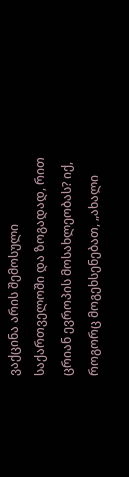ვაქცინა არის შემოსული საქართველოში და ზოგადად, რით ცრიან ევროპის მოსახლეობას? იქ, როგორც მოგეხსენებათ, „ახალი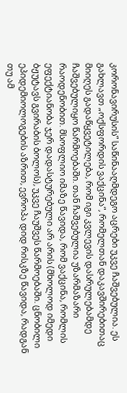კორონავირუსის“ საწინააღმდეგო აცრები უკვე ჩაშვებულია. ეს გახლავთ „ოქსფორდის ვაქცინა“, რომელთან დაკავშირებითაც მიიღეს გადაწყვეტილება, რომ იგი კვლევის დასრულებამდე ჩაშვებულიყო წარმოებაში. თან ჩაშვებულია უზარმაზარი რაოდენობით. მსოფლიო იმაზე წავიდა, რომ ვაქცინა, რომლის ეფექტიანობა ჯერ დადასტურებული არ არის (მხოლოდ იმედი ბჟუტავს გვირაბის ბოლოს), უკვე ჩაუშვეს წარმოებაში. ცნობილი ეპიდემიოლოგების აზრით, ევროპა დიდ რისკზე წავიდა, რადგან თუ ამ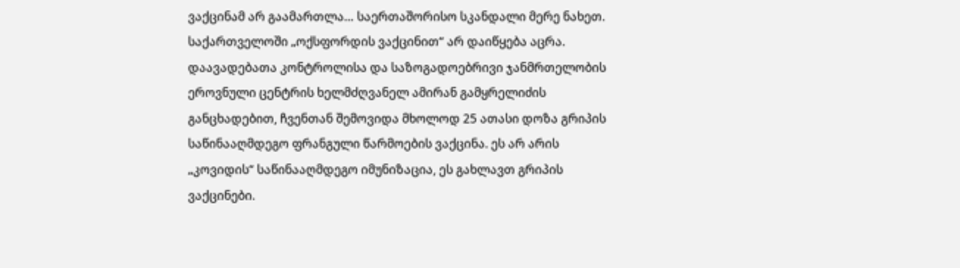ვაქცინამ არ გაამართლა… საერთაშორისო სკანდალი მერე ნახეთ.
საქართველოში „ოქსფორდის ვაქცინით“ არ დაიწყება აცრა. დაავადებათა კონტროლისა და საზოგადოებრივი ჯანმრთელობის ეროვნული ცენტრის ხელმძღვანელ ამირან გამყრელიძის განცხადებით, ჩვენთან შემოვიდა მხოლოდ 25 ათასი დოზა გრიპის საწინააღმდეგო ფრანგული წარმოების ვაქცინა. ეს არ არის „კოვიდის“ საწინააღმდეგო იმუნიზაცია, ეს გახლავთ გრიპის ვაქცინები.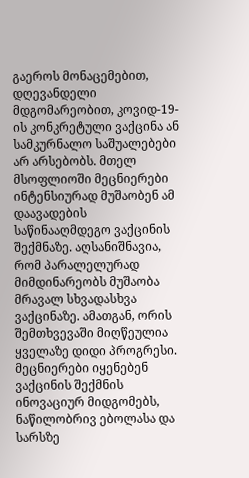გაეროს მონაცემებით, დღევანდელი მდგომარეობით, კოვიდ-19-ის კონკრეტული ვაქცინა ან სამკურნალო საშუალებები არ არსებობს. მთელ მსოფლიოში მეცნიერები ინტენსიურად მუშაობენ ამ დაავადების საწინააღმდეგო ვაქცინის შექმნაზე. აღსანიშნავია, რომ პარალელურად მიმდინარეობს მუშაობა მრავალ სხვადასხვა ვაქცინაზე. ამათგან, ორის შემთხვევაში მიღწეულია ყველაზე დიდი პროგრესი. მეცნიერები იყენებენ ვაქცინის შექმნის ინოვაციურ მიდგომებს, ნაწილობრივ ებოლასა და სარსზე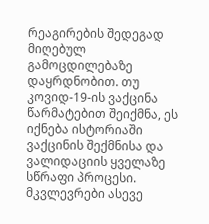რეაგირების შედეგად მიღებულ გამოცდილებაზე დაყრდნობით. თუ კოვიდ-19-ის ვაქცინა წარმატებით შეიქმნა, ეს იქნება ისტორიაში ვაქცინის შექმნისა და ვალიდაციის ყველაზე სწრაფი პროცესი.
მკვლევრები ასევე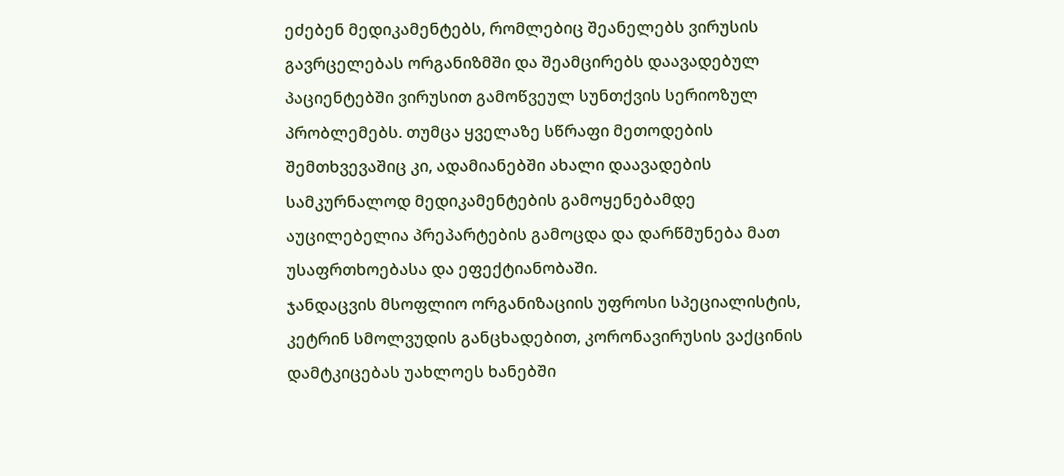ეძებენ მედიკამენტებს, რომლებიც შეანელებს ვირუსის გავრცელებას ორგანიზმში და შეამცირებს დაავადებულ პაციენტებში ვირუსით გამოწვეულ სუნთქვის სერიოზულ პრობლემებს. თუმცა ყველაზე სწრაფი მეთოდების შემთხვევაშიც კი, ადამიანებში ახალი დაავადების სამკურნალოდ მედიკამენტების გამოყენებამდე აუცილებელია პრეპარტების გამოცდა და დარწმუნება მათ უსაფრთხოებასა და ეფექტიანობაში.
ჯანდაცვის მსოფლიო ორგანიზაციის უფროსი სპეციალისტის, კეტრინ სმოლვუდის განცხადებით, კორონავირუსის ვაქცინის დამტკიცებას უახლოეს ხანებში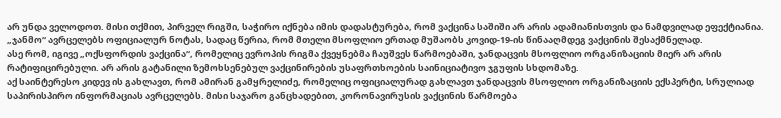არ უნდა ველოდოთ. მისი თქმით, პირველ რიგში, საჭირო იქნება იმის დადასტურება, რომ ვაქცინა საშიში არ არის ადამიანისთვის და ნამდვილად ეფექტიანია. „ჯანმო“ ავრცელებს ოფიციალურ ნოტას, სადაც წერია, რომ მთელი მსოფლიო ერთად მუშაობს კოვიდ-19-ის წინააღმდეგ ვაქცინის შესაქმნელად.
ასე რომ, იგივე „ოქსფორდის ვაქცინა“, რომელიც ევროპის რიგმა ქვეყნებმა ჩაუშვეს წარმოებაში, ჯანდაცვის მსოფლიო ორგანიზაციის მიერ არ არის რატიფიცირებული. არ არის გატანილი ზემოხსენებულ ვაქცინირების უსაფრთხოების საინიციატივო ჯგუფის სხდომაზე.
აქ საინტერესო კიდევ ის გახლავთ, რომ ამირან გამყრელიძე, რომელიც ოფიციალურად გახლავთ ჯანდაცვის მსოფლიო ორგანიზაციის ექსპერტი, სრულიად საპირისპირო ინფორმაციას ავრცელებს. მისი საჯარო განცხადებით, კორონავირუსის ვაქცინის წარმოება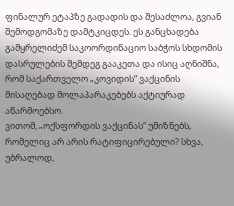ფინალურ ეტაპზე გადადის და შესაძლოა, გვიან შემოდგომაზე დამტკიცდეს. ეს განცხადება გამყრელიძემ საკოორდინაციო საბჭოს სხდომის დასრულების შემდეგ გააკეთა და ისიც აღნიშნა, რომ საქართველო „კოვიდის“ ვაქცინის მისაღებად მოლაპარაკებებს აქტიურად აწარმოებსო.
ვითომ, „ოქსფორდის ვაქცინას“ უმიზნებს, რომელიც არ არის რატიფიცირებული? სხვა, უბრალოდ,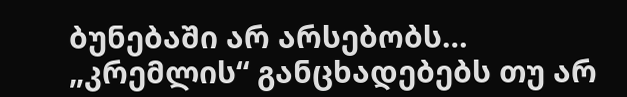ბუნებაში არ არსებობს… „კრემლის“ განცხადებებს თუ არ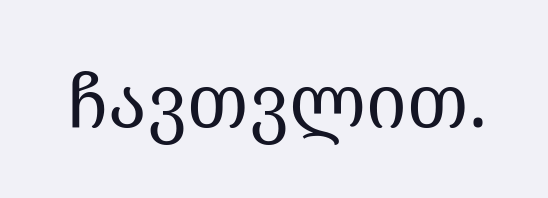ჩავთვლით.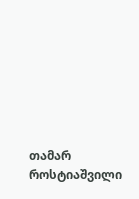თამარ როსტიაშვილი